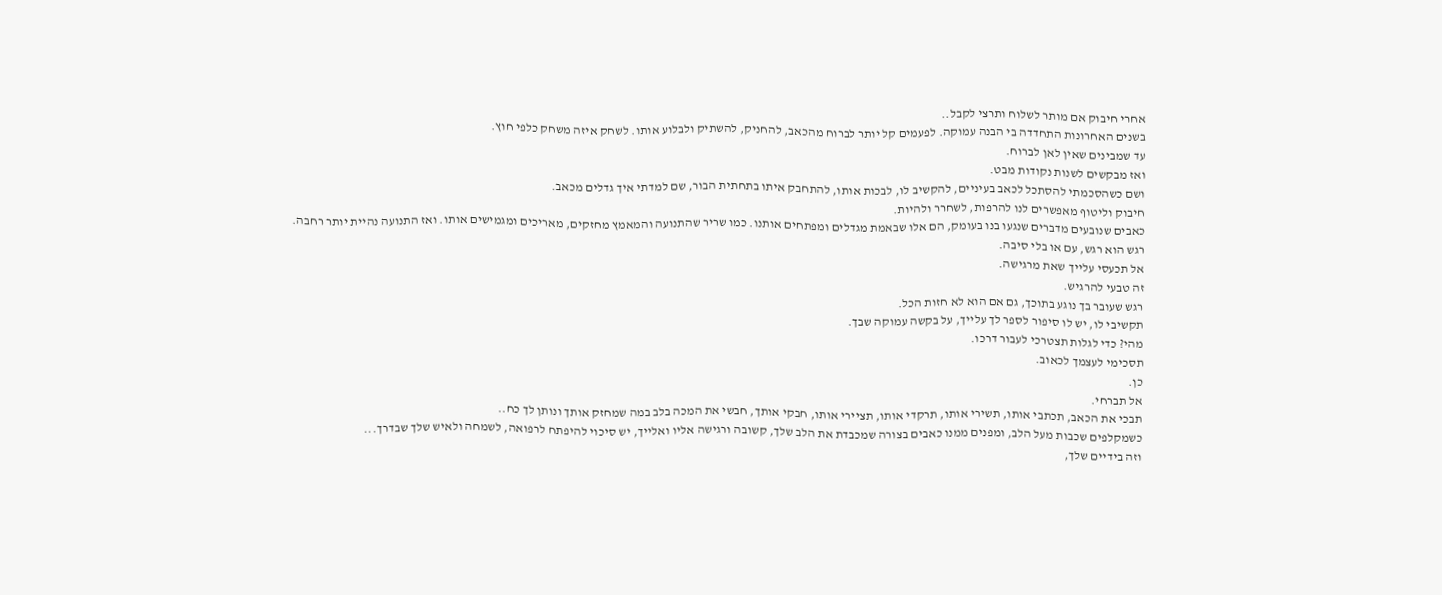אחרי חיבוק אם מותר לשלוח ותרצי לקבל..
בשנים האחרונות התחדדה בי הבנה עמוקה. לפעמים קל יותר לברוח מהכאב, להחניק, להשתיק ולבלוע אותו. לשחק איזה משחק כלפי חוץ.
עד שמבינים שאין לאן לברוח.
ואז מבקשים לשנות נקודות מבט.
ושם כשהסכמתי להסתכל לכאב בעיניים, להקשיב לו, לבכות אותו, להתחבק איתו בתחתית הבור, שם למדתי איך גדלים מכאב.
חיבוק וליטוף מאפשרים לנו להרפות, לשחרר ולהיות.
כאבים שנובעים מדברים שנגעו בנו בעומק, הם אלו שבאמת מגדלים ומפתחים אותנו. כמו שריר שהתנועה והמאמץ מחזקים, מאריכים ומגמישים אותו. ואז התנועה נהיית יותר רחבה.
רגש הוא רגש, עם או בלי סיבה.
אל תכעסי עלייך שאת מרגישה.
זה טבעי להרגיש.
רגש שעובר בך נוגע בתוכך, גם אם הוא לא חזות הכל.
תקשיבי לו, יש לו סיפור לספר לך עלייך, על בקשה עמוקה שבך.
מהי? כדי לגלות תצטרכי לעבור דרכו.
תסכימי לעצמך לכאוב.
כן.
אל תברחי.
תבכי את הכאב, תכתבי אותו, תשירי אותו, תרקדי אותו, תציירי אותו, חבקי אותך, חבשי את המכה בלב במה שמחזק אותך ונותן לך כח..
כשמקלפים שכבות מעל הלב, ומפנים ממנו כאבים בצורה שמכבדת את הלב שלך, קשובה ורגישה אליו ואלייך, יש סיכוי להיפתח לרפואה, לשמחה ולאיש שלך שבדרך...
וזה בידיים שלך,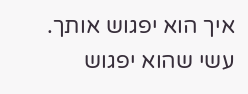איך הוא יפגוש אותך.
עשי שהוא יפגוש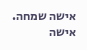אישה שמחה.
אישה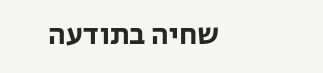שחיה בתודעה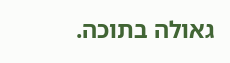גאולה בתוכה.